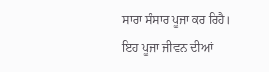ਸਾਰਾ ਸੰਸਾਰ ਪੂਜਾ ਕਰ ਰਿਹੈ। ਇਹ ਪੂਜਾ ਜੀਵਨ ਦੀਆਂ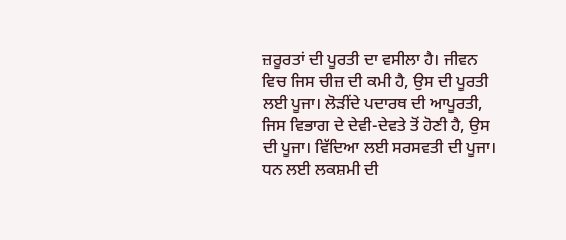ਜ਼ਰੂਰਤਾਂ ਦੀ ਪੂਰਤੀ ਦਾ ਵਸੀਲਾ ਹੈ। ਜੀਵਨ ਵਿਚ ਜਿਸ ਚੀਜ਼ ਦੀ ਕਮੀ ਹੈ, ਉਸ ਦੀ ਪੂਰਤੀ ਲਈ ਪੂਜਾ। ਲੋੜੀਂਦੇ ਪਦਾਰਥ ਦੀ ਆਪੂਰਤੀ, ਜਿਸ ਵਿਭਾਗ ਦੇ ਦੇਵੀ-ਦੇਵਤੇ ਤੋਂ ਹੋਣੀ ਹੈ, ਉਸ ਦੀ ਪੂਜਾ। ਵਿੱਦਿਆ ਲਈ ਸਰਸਵਤੀ ਦੀ ਪੂਜਾ। ਧਨ ਲਈ ਲਕਸ਼ਮੀ ਦੀ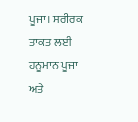ਪੂਜਾ। ਸਰੀਰਕ ਤਾਕਤ ਲਈ ਹਨੂਮਾਨ ਪੂਜਾ ਅਤੇ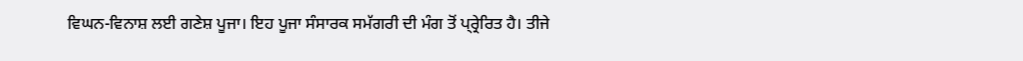ਵਿਘਨ-ਵਿਨਾਸ਼ ਲਈ ਗਣੇਸ਼ ਪੂਜਾ। ਇਹ ਪੂਜਾ ਸੰਸਾਰਕ ਸਮੱਗਰੀ ਦੀ ਮੰਗ ਤੋਂ ਪ੍ਰ੍ਰੇਰਿਤ ਹੈ। ਤੀਜੇ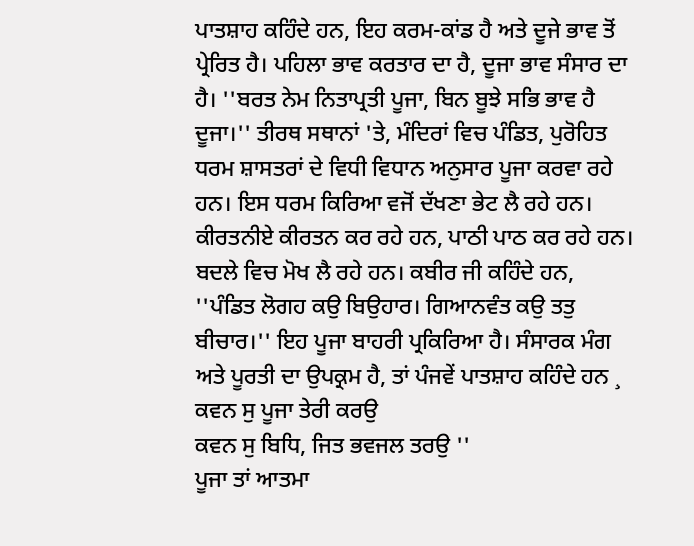ਪਾਤਸ਼ਾਹ ਕਹਿੰਦੇ ਹਨ, ਇਹ ਕਰਮ-ਕਾਂਡ ਹੈ ਅਤੇ ਦੂਜੇ ਭਾਵ ਤੋਂ ਪ੍ਰੇਰਿਤ ਹੈ। ਪਹਿਲਾ ਭਾਵ ਕਰਤਾਰ ਦਾ ਹੈ, ਦੂਜਾ ਭਾਵ ਸੰਸਾਰ ਦਾ ਹੈ। ''ਬਰਤ ਨੇਮ ਨਿਤਾਪ੍ਰਤੀ ਪੂਜਾ, ਬਿਨ ਬੂਝੇ ਸਭਿ ਭਾਵ ਹੈ ਦੂਜਾ।'' ਤੀਰਥ ਸਥਾਨਾਂ 'ਤੇ, ਮੰਦਿਰਾਂ ਵਿਚ ਪੰਡਿਤ, ਪੁਰੋਹਿਤ ਧਰਮ ਸ਼ਾਸਤਰਾਂ ਦੇ ਵਿਧੀ ਵਿਧਾਨ ਅਨੁਸਾਰ ਪੂਜਾ ਕਰਵਾ ਰਹੇ ਹਨ। ਇਸ ਧਰਮ ਕਿਰਿਆ ਵਜੋਂ ਦੱਖਣਾ ਭੇਟ ਲੈ ਰਹੇ ਹਨ। ਕੀਰਤਨੀਏ ਕੀਰਤਨ ਕਰ ਰਹੇ ਹਨ, ਪਾਠੀ ਪਾਠ ਕਰ ਰਹੇ ਹਨ। ਬਦਲੇ ਵਿਚ ਮੋਖ ਲੈ ਰਹੇ ਹਨ। ਕਬੀਰ ਜੀ ਕਹਿੰਦੇ ਹਨ, ''ਪੰਡਿਤ ਲੋਗਹ ਕਉ ਬਿਉਹਾਰ। ਗਿਆਨਵੰਤ ਕਉ ਤਤੁ ਬੀਚਾਰ।'' ਇਹ ਪੂਜਾ ਬਾਹਰੀ ਪ੍ਰਕਿਰਿਆ ਹੈ। ਸੰਸਾਰਕ ਮੰਗ ਅਤੇ ਪੂਰਤੀ ਦਾ ਉਪਕ੍ਰਮ ਹੈ, ਤਾਂ ਪੰਜਵੇਂ ਪਾਤਸ਼ਾਹ ਕਹਿੰਦੇ ਹਨ ¸
ਕਵਨ ਸੁ ਪੂਜਾ ਤੇਰੀ ਕਰਉ
ਕਵਨ ਸੁ ਬਿਧਿ, ਜਿਤ ਭਵਜਲ ਤਰਉ ''
ਪੂਜਾ ਤਾਂ ਆਤਮਾ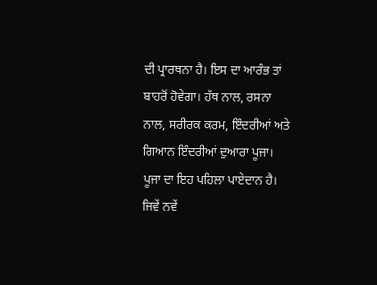ਦੀ ਪ੍ਰਾਰਥਨਾ ਹੈ। ਇਸ ਦਾ ਆਰੰਭ ਤਾਂ ਬਾਹਰੋਂ ਹੋਵੇਗਾ। ਹੱਥ ਨਾਲ, ਰਸਨਾ ਨਾਲ, ਸਰੀਰਕ ਕਰਮ, ਇੰਦਰੀਆਂ ਅਤੇ ਗਿਆਨ ਇੰਦਰੀਆਂ ਦੁਆਰਾ ਪੂਜਾ। ਪੂਜਾ ਦਾ ਇਹ ਪਹਿਲਾ ਪਾਏਦਾਨ ਹੈ। ਜਿਵੇਂ ਨਵੇਂ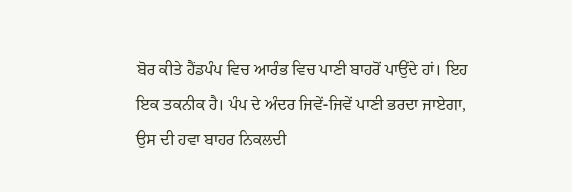ਬੋਰ ਕੀਤੇ ਹੈਂਡਪੰਪ ਵਿਚ ਆਰੰਭ ਵਿਚ ਪਾਣੀ ਬਾਹਰੋਂ ਪਾਉਂਦੇ ਹਾਂ। ਇਹ ਇਕ ਤਕਨੀਕ ਹੈ। ਪੰਪ ਦੇ ਅੰਦਰ ਜਿਵੇਂ-ਜਿਵੇਂ ਪਾਣੀ ਭਰਦਾ ਜਾਏਗਾ, ਉਸ ਦੀ ਹਵਾ ਬਾਹਰ ਨਿਕਲਦੀ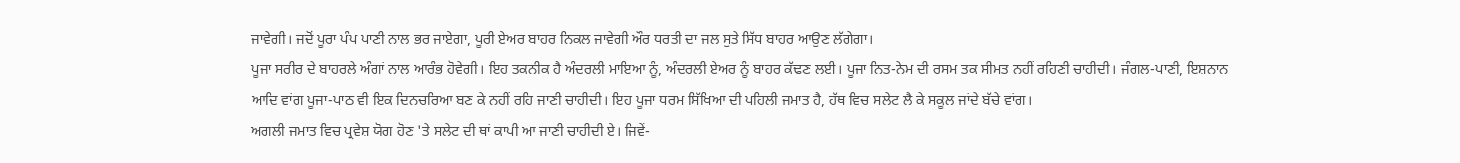ਜਾਵੇਗੀ। ਜਦੋਂ ਪੂਰਾ ਪੰਪ ਪਾਣੀ ਨਾਲ ਭਰ ਜਾਏਗਾ, ਪੂਰੀ ਏਅਰ ਬਾਹਰ ਨਿਕਲ ਜਾਵੇਗੀ ਔਰ ਧਰਤੀ ਦਾ ਜਲ ਸੁਤੇ ਸਿੱਧ ਬਾਹਰ ਆਉਣ ਲੱਗੇਗਾ।
ਪੂਜਾ ਸਰੀਰ ਦੇ ਬਾਹਰਲੇ ਅੰਗਾਂ ਨਾਲ ਆਰੰਭ ਹੋਵੇਗੀ। ਇਹ ਤਕਨੀਕ ਹੈ ਅੰਦਰਲੀ ਮਾਇਆ ਨੂੰ, ਅੰਦਰਲੀ ਏਅਰ ਨੂੰ ਬਾਹਰ ਕੱਢਣ ਲਈ। ਪੂਜਾ ਨਿਤ-ਨੇਮ ਦੀ ਰਸਮ ਤਕ ਸੀਮਤ ਨਹੀਂ ਰਹਿਣੀ ਚਾਹੀਦੀ। ਜੰਗਲ-ਪਾਣੀ, ਇਸ਼ਨਾਨ ਆਦਿ ਵਾਂਗ ਪੂਜਾ-ਪਾਠ ਵੀ ਇਕ ਦਿਨਚਰਿਆ ਬਣ ਕੇ ਨਹੀਂ ਰਹਿ ਜਾਣੀ ਚਾਹੀਦੀ। ਇਹ ਪੂਜਾ ਧਰਮ ਸਿੱਖਿਆ ਦੀ ਪਹਿਲੀ ਜਮਾਤ ਹੈ, ਹੱਥ ਵਿਚ ਸਲੇਟ ਲੈ ਕੇ ਸਕੂਲ ਜਾਂਦੇ ਬੱਚੇ ਵਾਂਗ।
ਅਗਲੀ ਜਮਾਤ ਵਿਚ ਪ੍ਰਵੇਸ਼ ਯੋਗ ਹੋਣ 'ਤੇ ਸਲੇਟ ਦੀ ਥਾਂ ਕਾਪੀ ਆ ਜਾਣੀ ਚਾਹੀਦੀ ਏ। ਜਿਵੇਂ-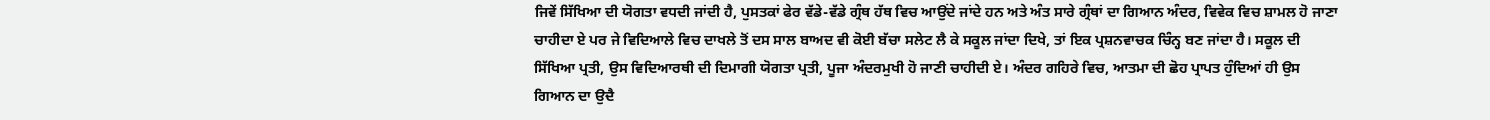ਜਿਵੇਂ ਸਿੱਖਿਆ ਦੀ ਯੋਗਤਾ ਵਧਦੀ ਜਾਂਦੀ ਹੈ, ਪੁਸਤਕਾਂ ਫੇਰ ਵੱਡੇ-ਵੱਡੇ ਗ੍ਰੰਥ ਹੱਥ ਵਿਚ ਆਉਂਦੇ ਜਾਂਦੇ ਹਨ ਅਤੇ ਅੰਤ ਸਾਰੇ ਗ੍ਰੰਥਾਂ ਦਾ ਗਿਆਨ ਅੰਦਰ, ਵਿਵੇਕ ਵਿਚ ਸ਼ਾਮਲ ਹੋ ਜਾਣਾ ਚਾਹੀਦਾ ਏ ਪਰ ਜੇ ਵਿਦਿਆਲੇ ਵਿਚ ਦਾਖਲੇ ਤੋਂ ਦਸ ਸਾਲ ਬਾਅਦ ਵੀ ਕੋਈ ਬੱਚਾ ਸਲੇਟ ਲੈ ਕੇ ਸਕੂਲ ਜਾਂਦਾ ਦਿਖੇ, ਤਾਂ ਇਕ ਪ੍ਰਸ਼ਨਵਾਚਕ ਚਿੰਨ੍ਹ ਬਣ ਜਾਂਦਾ ਹੈ। ਸਕੂਲ ਦੀ ਸਿੱਖਿਆ ਪ੍ਰਤੀ, ਉਸ ਵਿਦਿਆਰਥੀ ਦੀ ਦਿਮਾਗੀ ਯੋਗਤਾ ਪ੍ਰਤੀ, ਪੂਜਾ ਅੰਦਰਮੁਖੀ ਹੋ ਜਾਣੀ ਚਾਹੀਦੀ ਏ। ਅੰਦਰ ਗਹਿਰੇ ਵਿਚ, ਆਤਮਾ ਦੀ ਛੋਹ ਪ੍ਰਾਪਤ ਹੁੰਦਿਆਂ ਹੀ ਉਸ ਗਿਆਨ ਦਾ ਉਦੈ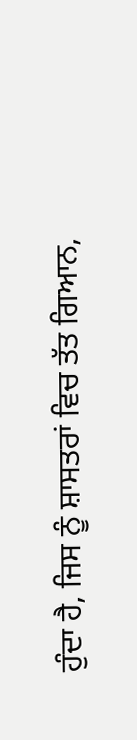ਹੁੰਦਾ ਹੈ, ਜਿਸ ਨੂੰ ਸ਼ਾਸਤਰਾਂ ਵਿਚ ਤੱਤ ਗਿਆਨ,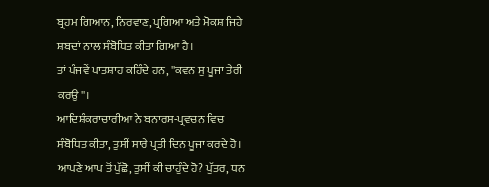ਬ੍ਰਹਮ ਗਿਆਨ, ਨਿਰਵਾਣ, ਪ੍ਰਗਿਆ ਅਤੇ ਮੋਕਸ਼ ਜਿਹੇ ਸ਼ਬਦਾਂ ਨਾਲ ਸੰਬੋਧਿਤ ਕੀਤਾ ਗਿਆ ਹੈ।
ਤਾਂ ਪੰਜਵੇਂ ਪਾਤਸ਼ਾਹ ਕਹਿੰਦੇ ਹਨ, ''ਕਵਨ ਸੁ ਪੂਜਾ ਤੇਰੀ ਕਰਉ''।
ਆਦਿਸ਼ੰਕਰਾਚਾਰੀਆ ਨੇ ਬਨਾਰਸ-ਪ੍ਰਵਚਨ ਵਿਚ ਸੰਬੋਧਿਤ ਕੀਤਾ, ਤੁਸੀਂ ਸਾਰੇ ਪ੍ਰਤੀ ਦਿਨ ਪੂਜਾ ਕਰਦੇ ਹੋ। ਆਪਣੇ ਆਪ ਤੋਂ ਪੁੱਛੋ, ਤੁਸੀਂ ਕੀ ਚਾਹੁੰਦੇ ਹੋ? ਪੁੱਤਰ, ਧਨ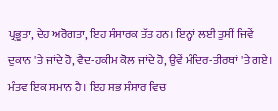ਪ੍ਰਭੂਤਾ, ਦੇਹ ਅਰੋਗਤਾ, ਇਹ ਸੰਸਾਰਕ ਤੱਤ ਹਨ। ਇਨ੍ਹਾਂ ਲਈ ਤੁਸੀਂ ਜਿਵੇਂ ਦੁਕਾਨ 'ਤੇ ਜਾਂਦੇ ਹੋ, ਵੈਦ-ਹਕੀਮ ਕੋਲ ਜਾਂਦੇ ਹੋ, ਉਵੇਂ ਮੰਦਿਰ-ਤੀਰਥਾਂ 'ਤੇ ਗਏ। ਮੰਤਵ ਇਕ ਸਮਾਨ ਹੈ। ਇਹ ਸਭ ਸੰਸਾਰ ਵਿਚ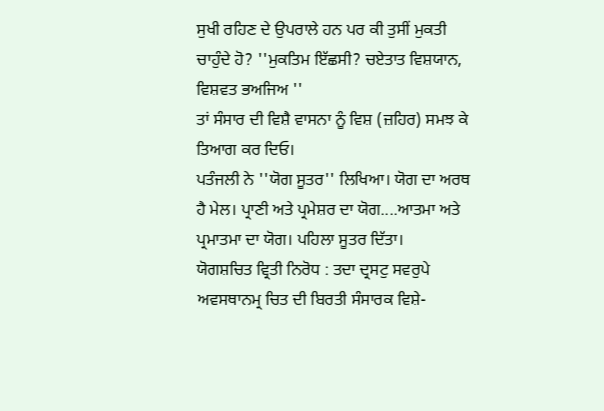ਸੁਖੀ ਰਹਿਣ ਦੇ ਉਪਰਾਲੇ ਹਨ ਪਰ ਕੀ ਤੁਸੀਂ ਮੁਕਤੀ ਚਾਹੁੰਦੇ ਹੋ? ''ਮੁਕਤਿਮ ਇੱਛਸੀ? ਚਏਤਾਤ ਵਿਸ਼ਯਾਨ, ਵਿਸ਼ਵਤ ਭਅਜਿਅ ''
ਤਾਂ ਸੰਸਾਰ ਦੀ ਵਿਸ਼ੈ ਵਾਸਨਾ ਨੂੰ ਵਿਸ਼ (ਜ਼ਹਿਰ) ਸਮਝ ਕੇ ਤਿਆਗ ਕਰ ਦਿਓ।
ਪਤੰਜਲੀ ਨੇ ''ਯੋਗ ਸੂਤਰ'' ਲਿਖਿਆ। ਯੋਗ ਦਾ ਅਰਥ ਹੈ ਮੇਲ। ਪ੍ਰਾਣੀ ਅਤੇ ਪ੍ਰਮੇਸ਼ਰ ਦਾ ਯੋਗ....ਆਤਮਾ ਅਤੇ ਪ੍ਰਮਾਤਮਾ ਦਾ ਯੋਗ। ਪਹਿਲਾ ਸੂਤਰ ਦਿੱਤਾ।
ਯੋਗਸ਼ਚਿਤ ਵ੍ਰਿਤੀ ਨਿਰੋਧ : ਤਦਾ ਦ੍ਰਸਟੁ ਸਵਰੁਪੇ ਅਵਸਥਾਨਮ੍ਰ ਚਿਤ ਦੀ ਬਿਰਤੀ ਸੰਸਾਰਕ ਵਿਸ਼ੇ-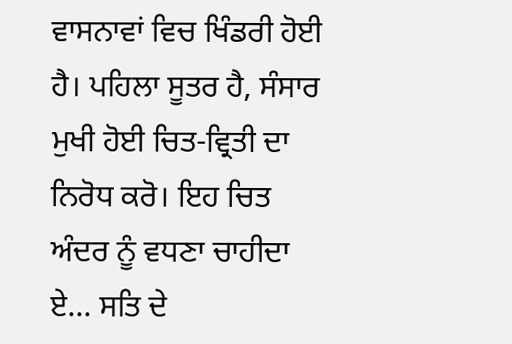ਵਾਸਨਾਵਾਂ ਵਿਚ ਖਿੰਡਰੀ ਹੋਈ ਹੈ। ਪਹਿਲਾ ਸੂਤਰ ਹੈ, ਸੰਸਾਰ ਮੁਖੀ ਹੋਈ ਚਿਤ-ਵ੍ਰਿਤੀ ਦਾ ਨਿਰੋਧ ਕਰੋ। ਇਹ ਚਿਤ ਅੰਦਰ ਨੂੰ ਵਧਣਾ ਚਾਹੀਦਾ ਏ... ਸਤਿ ਦੇ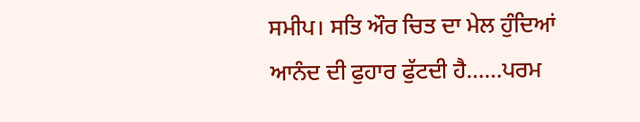ਸਮੀਪ। ਸਤਿ ਔਰ ਚਿਤ ਦਾ ਮੇਲ ਹੁੰਦਿਆਂ ਆਨੰਦ ਦੀ ਫੁਹਾਰ ਫੁੱਟਦੀ ਹੈ......ਪਰਮ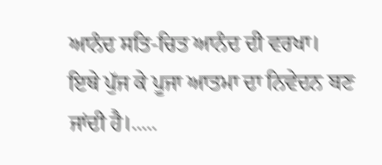ਆਨੰਦ ਸਤਿ-ਚਿਤ ਆਨੰਦ ਦੀ ਵਰਖਾ।
ਇਥੇ ਪੁੱਜ ਕੇ ਪੂਜਾ ਆਤਮਾ ਦਾ ਨਿਵੇਦਨ ਬਣ ਜਾਂਦੀ ਹੈ।.....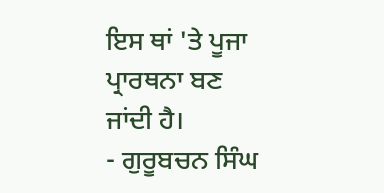ਇਸ ਥਾਂ 'ਤੇ ਪੂਜਾ ਪ੍ਰਾਰਥਨਾ ਬਣ ਜਾਂਦੀ ਹੈ।
- ਗੁਰੂਬਚਨ ਸਿੰਘ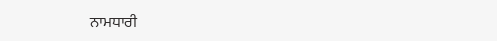ਨਾਮਧਾਰੀ